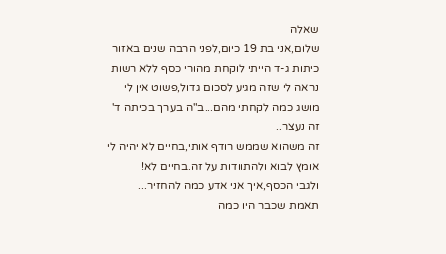שאלה
שלום,אני בת 19 כיום,לפני הרבה שנים באזור כיתות ג-ד הייתי לוקחת מהורי כסף ללא רשות
נראה לי שזה מגיע לסכום גדול,פשוט אין לי מושג כמה לקחתי מהם...ב"ה בערך בכיתה ד' זה נעצר..
זה משהוא שממש רודף אותי,בחיים לא יהיה לי אומץ לבוא ולהתוודות על זה.בחיים לא!
ולגבי הכסף,איך אני אדע כמה להחזיר...
תאמת שכבר היו כמה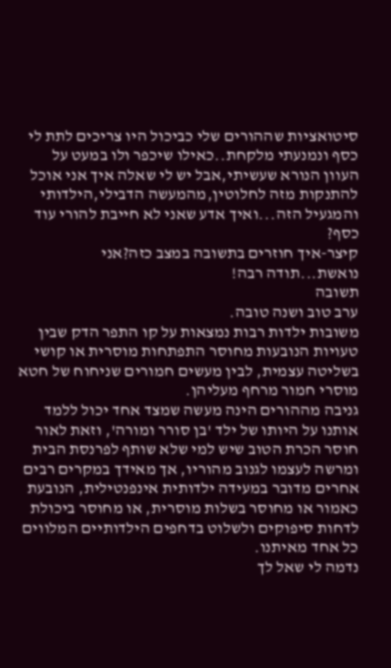סיטואציות שההורים שלי כביכול היו צריכים לתת לי כסף ונמנעתי מלקחת..כאילו שיכפר ולו במעט על העוון הנורא שעשיתי,אבל יש לי שאלה איך אני אוכל להתנקות מזה לחלוטין,מהמעשה הדבילי,הילדותי והמגעיל הזה...ואיך אדע שאני לא חייבת להורי עוד כסף?
קיצר-איך חוזרים בתשובה במצב כזה?אני נואשת...תודה רבה!
תשובה
ערב טוב ושנה טובה.
משובות ילדות רבות נמצאות על קו התפר הדק שבין טעויות הנובעות מחוסר התפתחות מוסרית או קושי בשליטה עצמית, לבין מעשים חמורים שניחוח של חטא מוסרי חמור מרחף מעליהן.
גניבה מההורים הינה מעשה שמצד אחד יכול ללמד אותנו על היותו של ילד 'בן סורר ומורה', וזאת לאור חוסר הכרת הטוב שיש למי שלא שותף לפרנסת הבית ומרשה לעצמו לגנוב מהוריו, אך מאידך במקרים רבים אחרים מדובר במעידה ילדותית אינפנטילית, הנובעת כאמור או מחוסר בשלות מוסרית, או מחוסר ביכולת לדחות סיפוקים ולשלוט בדחפים הילדותיים המלווים כל אחד מאיתנו.
נדמה לי שאל לך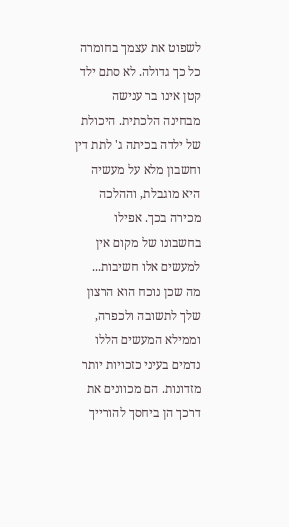לשפוט את עצמך בחומרה כל כך גדולה. לא סתם ילד קטן אינו בר ענישה מבחינה הלכתית. היכולת של ילדה בכיתה ג' לתת דין וחשבון מלא על מעשיה היא מוגבלת, וההלכה מכירה בכך. אפילו בחשבונו של מקום אין למעשים אלו חשיבות...
מה שכן נוכח הוא הרצון שלך לתשובה ולכפרה, וממילא המעשים הללו נדמים בעיני כזכויות יותר מזדונות. הם מכוונים את דרכך הן ביחסך להורייך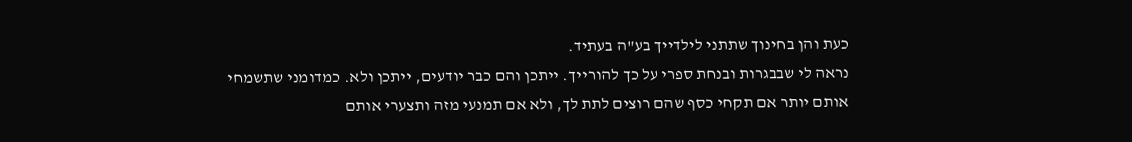כעת והן בחינוך שתתני לילדייך בע"ה בעתיד.
נראה לי שבבגרות ובנחת ספרי על כך להורייך. ייתכן והם כבר יודעים, ייתכן ולא. כמדומני שתשמחי אותם יותר אם תקחי כסף שהם רוצים לתת לך, ולא אם תמנעי מזה ותצערי אותם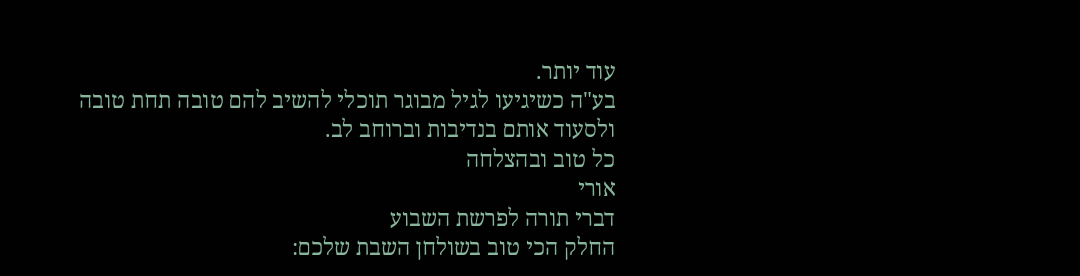עוד יותר.
בע"ה כשיגיעו לגיל מבוגר תוכלי להשיב להם טובה תחת טובה ולסעוד אותם בנדיבות וברוחב לב.
כל טוב ובהצלחה
אורי
דברי תורה לפרשת השבוע
החלק הכי טוב בשולחן השבת שלכם: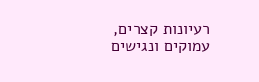רעיונות קצרים, עמוקים ונגישים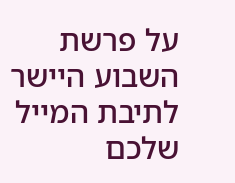על פרשת השבוע היישר לתיבת המייל שלכם